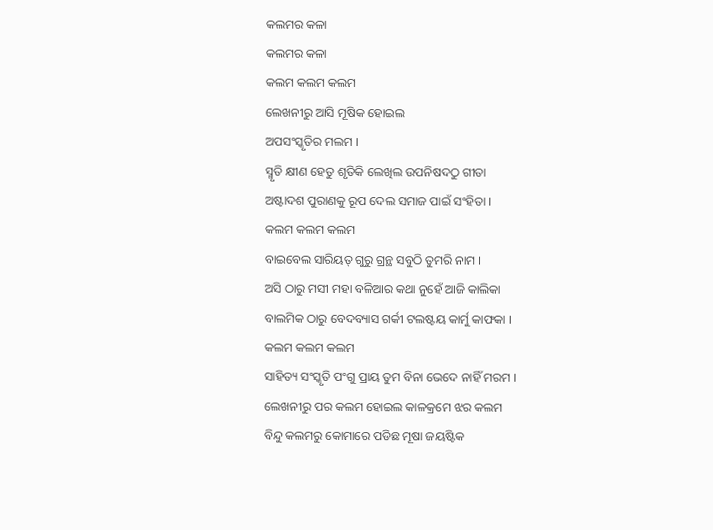କଲମର କଳା
କଲମର କଳା
କଲମ କଲମ କଲମ
ଲେଖନୀରୁ ଆସି ମୂଷିକ ହୋଇଲ
ଅପସଂସ୍କୃତିର ମଲମ ।
ସ୍ମୃତି କ୍ଷୀଣ ହେତୁ ଶୃତିକି ଲେଖିଲ ଉପନିଷଦଠୁ ଗୀତା
ଅଷ୍ଟାଦଶ ପୁରାଣକୁ ରୂପ ଦେଲ ସମାଜ ପାଇଁ ସଂହିତା ।
କଲମ କଲମ କଲମ
ବାଇବେଲ ସାରିୟତ୍ ଗୁରୁ ଗ୍ରନ୍ଥ ସବୁଠି ତୁମରି ନାମ ।
ଅସି ଠାରୁ ମସୀ ମହା ବଳିଆର କଥା ନୁହେଁ ଆଜି କାଲିକା
ବାଲମିକ ଠାରୁ ବେଦବ୍ୟାସ ଗର୍କୀ ଟଲଷ୍ଟୟ କାର୍ମୁ କାଫକା ।
କଲମ କଲମ କଲମ
ସାହିତ୍ୟ ସଂସ୍କୃତି ପଂଗୁ ପ୍ରାୟ ତୁମ ବିନା ଭେଦେ ନାହିଁ ମରମ ।
ଲେଖନୀରୁ ପର କଲମ ହୋଇଲ କାଳକ୍ରମେ ଝର କଲମ
ବିନ୍ଦୁ କଲମରୁ କୋମାରେ ପଡିଛ ମୂଷା ଜୟଷ୍ଟିକ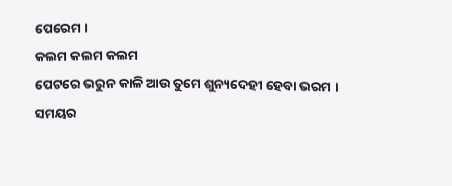ପେରେମ ।
କଲମ କଲମ କଲମ
ପେଟରେ ଭରୁନ କାଳି ଆଉ ତୁମେ ଶୁନ୍ୟଦେହୀ ହେବା ଭରମ ।
ସମୟର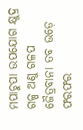ମପାଚୁପା ଉପଯୋଗ କ୍ଷୁଦ୍ର ଗଳ୍ପ ଅଣୁ ଗଳପ
ଜୈତ୍ରବାନା ତବ ଉଡ଼େ ଫରଫର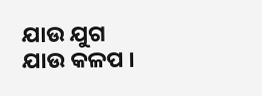ଯାଉ ଯୁଗ ଯାଉ କଳପ ।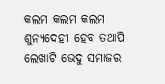କଲମ କଲମ କଲମ
ଶୁନ୍ୟଦେହୀ ହେବ ତଥାପି ଲେଖାଟି ଭେଦୁ ସମାଜର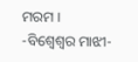ମରମ ।
-ବିଶ୍ଵେଶ୍ୱର ମାଝୀ-